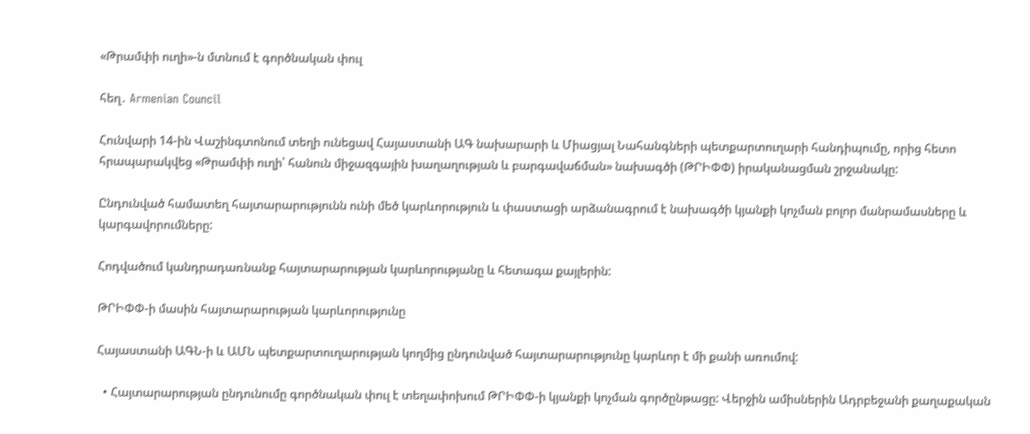«Թրամփի ուղի»-ն մտնում է գործնական փուլ

հեղ․ Armenian Council

Հունվարի 14-ին Վաշինգտոնում տեղի ունեցավ Հայաստանի ԱԳ նախարարի և Միացյալ Նահանգների պետքարտուղարի հանդիպումը, որից հետո հրապարակվեց «Թրամփի ուղի՝ հանուն միջազգային խաղաղության և բարգավաճման» նախագծի (ԹՐԻՓՓ) իրականացման շրջանակը:

Ընդունված համատեղ հայտարարությունն ունի մեծ կարևորություն և փաստացի արձանագրում է նախագծի կյանքի կոչման բոլոր մանրամասները և կարգավորումները:

Հոդվածում կանդրադառնանք հայտարարության կարևորությանը և հետագա քայլերին:

ԹՐԻՓՓ-ի մասին հայտարարության կարևորությունը

Հայաստանի ԱԳՆ-ի և ԱՄՆ պետքարտուղարության կողմից ընդունված հայտարարությունը կարևոր է մի քանի առումով:

  • Հայտարարության ընդունումը գործնական փուլ է տեղափոխում ԹՐԻՓՓ-ի կյանքի կոչման գործընթացը: Վերջին ամիսներին Ադրբեջանի քաղաքական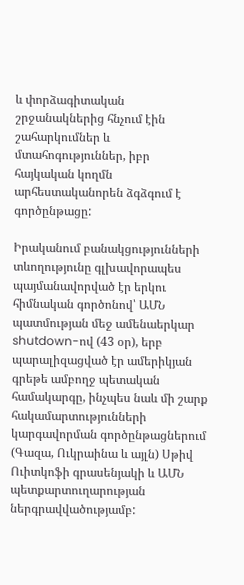և փորձագիտական շրջանակներից հնչում էին շահարկումներ և մտահոգություններ, իբր հայկական կողմն արհեստականորեն ձգձգում է գործընթացը:

Իրականում բանակցությունների տևողությունը գլխավորապես պայմանավորված էր երկու հիմնական գործոնով՝ ԱՄՆ պատմության մեջ ամենաերկար shutdown-ով (43 օր), երբ պարալիզացված էր ամերիկյան գրեթե ամբողջ պետական համակարգը, ինչպես նաև մի շարք հակամարտությունների կարգավորման գործընթացներում (Գազա, Ուկրաինա և այլն) Սթիվ Ուիտկոֆի գրասենյակի և ԱՄՆ պետքարտուղարության ներգրավվածությամբ: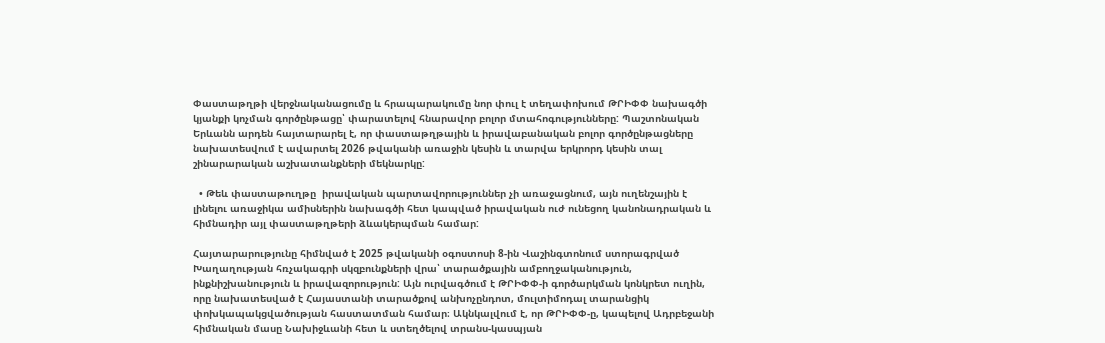Փաստաթղթի վերջնականացումը և հրապարակումը նոր փուլ է տեղափոխում ԹՐԻՓՓ նախագծի կյանքի կոչման գործընթացը՝ փարատելով հնարավոր բոլոր մտահոգությունները: Պաշտոնական Երևանն արդեն հայտարարել է, որ փաստաթղթային և իրավաբանական բոլոր գործընթացները նախատեսվում է ավարտել 2026 թվականի առաջին կեսին և տարվա երկրորդ կեսին տալ շինարարական աշխատանքների մեկնարկը:

  • Թեև փաստաթուղթը  իրավական պարտավորություններ չի առաջացնում, այն ուղենշային է լինելու առաջիկա ամիսներին նախագծի հետ կապված իրավական ուժ ունեցող կանոնադրական և հիմնադիր այլ փաստաթղթերի ձևակերպման համար:

Հայտարարությունը հիմնված է 2025 թվականի օգոստոսի 8-ին Վաշինգտոնում ստորագրված Խաղաղության հռչակագրի սկզբունքների վրա՝ տարածքային ամբողջականություն, ինքնիշխանություն և իրավազորություն: Այն ուրվագծում է ԹՐԻՓՓ-ի գործարկման կոնկրետ ուղին, որը նախատեսված է Հայաստանի տարածքով անխոչընդոտ, մուլտիմոդալ տարանցիկ փոխկապակցվածության հաստատման համար։ Ակնկալվում է, որ ԹՐԻՓՓ-ը, կապելով Ադրբեջանի հիմնական մասը Նախիջևանի հետ և ստեղծելով տրանս-կասպյան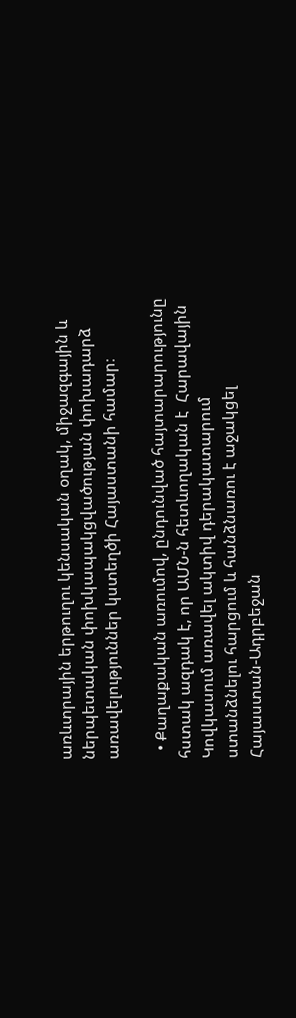առևտրային երթուղու կենսական օղակ, միջազգային և ներպետական փոխկապակցվածության փոխադարձ առավելություններ կստեղծի Հայաստանի համար։

  • Քաղաքական առումով, ընդունված հայտարարությունը հստակ ազդակ է, որ ԱՄՆ-ն հետևողական է  Հարավային Կովկասում առավել ակտիվ դերակատարում ստանձնելու հարցում և հանձնառու է աջակցել Հայաստան-Ադրբեջան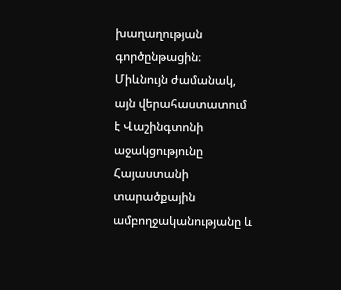խաղաղության գործընթացին։ Միևնույն ժամանակ, այն վերահաստատում է Վաշինգտոնի աջակցությունը Հայաստանի տարածքային ամբողջականությանը և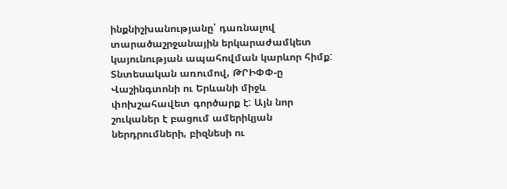ինքնիշխանությանը՝ դառնալով տարածաշրջանային երկարաժամկետ կայունության ապահովման կարևոր հիմք: Տնտեսական առումով, ԹՐԻՓՓ-ը Վաշինգտոնի ու Երևանի միջև փոխշահավետ գործարք է: Այն նոր շուկաներ է բացում ամերիկյան ներդրումների, բիզնեսի ու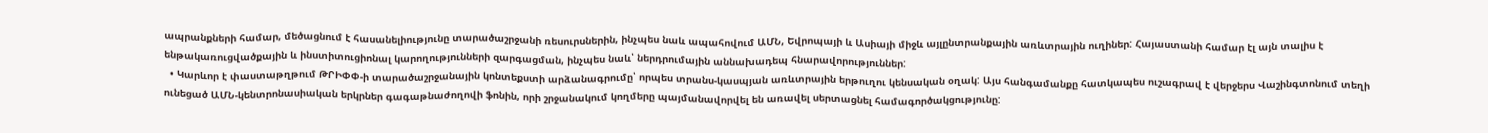ապրանքների համար, մեծացնում է հասանելիությունը տարածաշրջանի ռեսուրսներին, ինչպես նաև ապահովում ԱՄՆ, Եվրոպայի և Ասիայի միջև այլընտրանքային առևտրային ուղիներ: Հայաստանի համար էլ այն տալիս է ենթակառուցվածքային և ինստիտուցիոնալ կարողությունների զարգացման, ինչպես նաև՝ ներդրումային աննախադեպ հնարավորություններ:
  • Կարևոր է փաստաթղթում ԹՐԻՓՓ-ի տարածաշրջանային կոնտեքստի արձանագրումը՝ որպես տրանս-կասպյան առևտրային երթուղու կենսական օղակ: Այս հանգամանքը հատկապես ուշագրավ է վերջերս Վաշինգտոնում տեղի ունեցած ԱՄՆ-կենտրոնասիական երկրներ գագաթնաժողովի ֆոնին, որի շրջանակում կողմերը պայմանավորվել են առավել սերտացնել համագործակցությունը: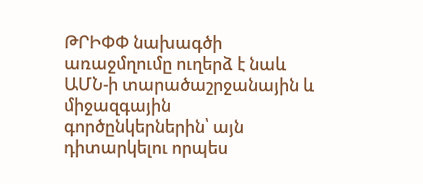ԹՐԻՓՓ նախագծի առաջմղումը ուղերձ է նաև ԱՄՆ-ի տարածաշրջանային և միջազգային գործընկերներին՝ այն դիտարկելու որպես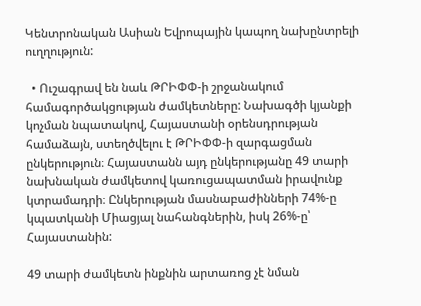Կենտրոնական Ասիան Եվրոպային կապող նախընտրելի ուղղություն:

  • Ուշագրավ են նաև ԹՐԻՓՓ-ի շրջանակում համագործակցության ժամկետները: Նախագծի կյանքի կոչման նպատակով, Հայաստանի օրենսդրության համաձայն, ստեղծվելու է ԹՐԻՓՓ-ի զարգացման ընկերություն։ Հայաստանն այդ ընկերությանը 49 տարի նախնական ժամկետով կառուցապատման իրավունք կտրամադրի։ Ընկերության մասնաբաժինների 74%-ը կպատկանի Միացյալ նահանգներին, իսկ 26%-ը՝ Հայաստանին:

49 տարի ժամկետն ինքնին արտառոց չէ նման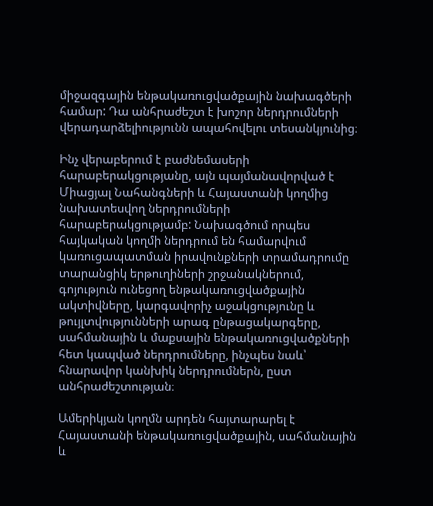միջազգային ենթակառուցվածքային նախագծերի համար: Դա անհրաժեշտ է խոշոր ներդրումների վերադարձելիությունն ապահովելու տեսանկյունից։

Ինչ վերաբերում է բաժնեմասերի հարաբերակցությանը, այն պայմանավորված է Միացյալ Նահանգների և Հայաստանի կողմից նախատեսվող ներդրումների հարաբերակցությամբ: Նախագծում որպես հայկական կողմի ներդրում են համարվում կառուցապատման իրավունքների տրամադրումը տարանցիկ երթուղիների շրջանակներում, գոյություն ունեցող ենթակառուցվածքային ակտիվները, կարգավորիչ աջակցությունը և թույլտվությունների արագ ընթացակարգերը, սահմանային և մաքսային ենթակառուցվածքների հետ կապված ներդրումները, ինչպես նաև՝ հնարավոր կանխիկ ներդրումներն, ըստ անհրաժեշտության։

Ամերիկյան կողմն արդեն հայտարարել է Հայաստանի ենթակառուցվածքային, սահմանային և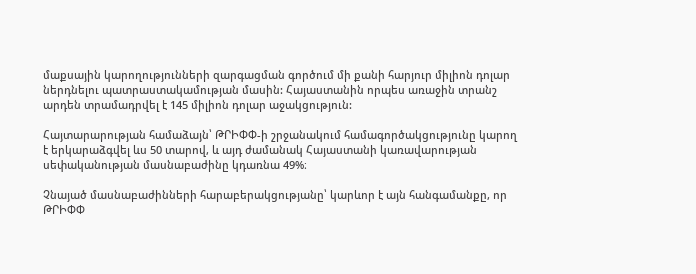մաքսային կարողությունների զարգացման գործում մի քանի հարյուր միլիոն դոլար ներդնելու պատրաստակամության մասին: Հայաստանին որպես առաջին տրանշ արդեն տրամադրվել է 145 միլիոն դոլար աջակցություն:

Հայտարարության համաձայն՝ ԹՐԻՓՓ-ի շրջանակում համագործակցությունը կարող է երկարաձգվել ևս 50 տարով, և այդ ժամանակ Հայաստանի կառավարության սեփականության մասնաբաժինը կդառնա 49%։

Չնայած մասնաբաժինների հարաբերակցությանը՝ կարևոր է այն հանգամանքը, որ  ԹՐԻՓՓ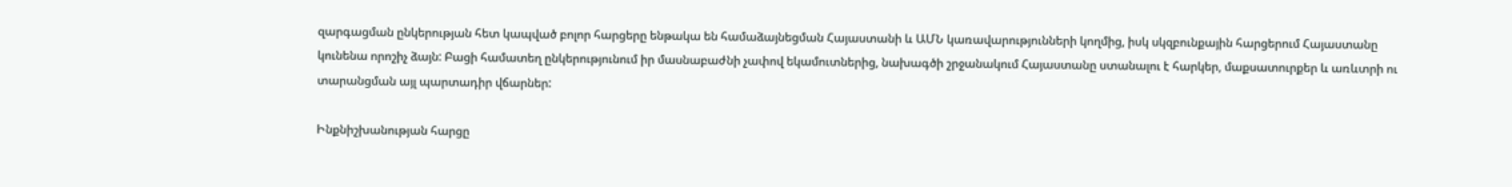զարգացման ընկերության հետ կապված բոլոր հարցերը ենթակա են համաձայնեցման Հայաստանի և ԱՄՆ կառավարությունների կողմից, իսկ սկզբունքային հարցերում Հայաստանը կունենա որոշիչ ձայն: Բացի համատեղ ընկերությունում իր մասնաբաժնի չափով եկամուտներից, նախագծի շրջանակում Հայաստանը ստանալու է հարկեր, մաքսատուրքեր և առևտրի ու տարանցման այլ պարտադիր վճարներ:

Ինքնիշխանության հարցը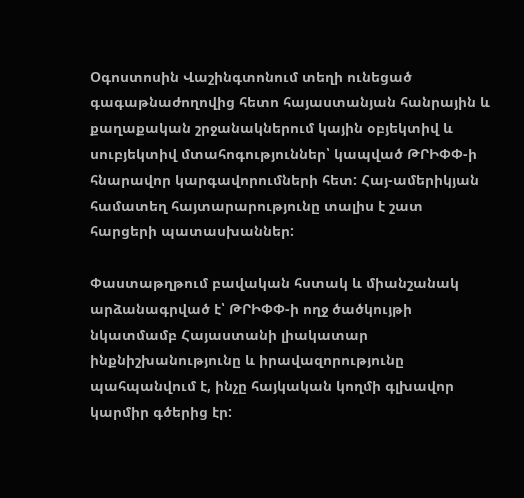Օգոստոսին Վաշինգտոնում տեղի ունեցած գագաթնաժողովից հետո հայաստանյան հանրային և քաղաքական շրջանակներում կային օբյեկտիվ և սուբյեկտիվ մտահոգություններ՝ կապված ԹՐԻՓՓ-ի հնարավոր կարգավորումների հետ: Հայ-ամերիկյան համատեղ հայտարարությունը տալիս է շատ հարցերի պատասխաններ:

Փաստաթղթում բավական հստակ և միանշանակ արձանագրված է՝ ԹՐԻՓՓ-ի ողջ ծածկույթի նկատմամբ Հայաստանի լիակատար ինքնիշխանությունը և իրավազորությունը պահպանվում է, ինչը հայկական կողմի գլխավոր կարմիր գծերից էր: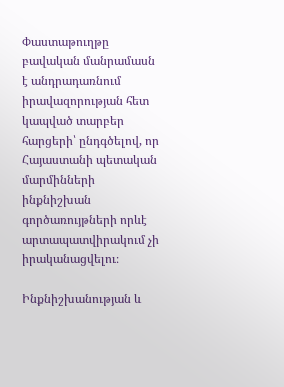Փաստաթուղթը բավական մանրամասն է անդրադառնում իրավազորության հետ կապված տարբեր հարցերի՝ ընդգծելով, որ Հայաստանի պետական մարմինների ինքնիշխան գործառույթների որևէ արտապատվիրակում չի իրականացվելու։

Ինքնիշխանության և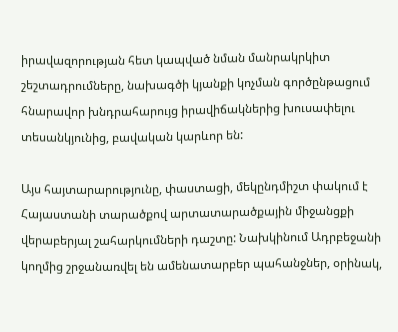իրավազորության հետ կապված նման մանրակրկիտ շեշտադրումները, նախագծի կյանքի կոչման գործընթացում հնարավոր խնդրահարույց իրավիճակներից խուսափելու տեսանկյունից, բավական կարևոր են:

Այս հայտարարությունը, փաստացի, մեկընդմիշտ փակում է Հայաստանի տարածքով արտատարածքային միջանցքի վերաբերյալ շահարկումների դաշտը: Նախկինում Ադրբեջանի կողմից շրջանառվել են ամենատարբեր պահանջներ, օրինակ,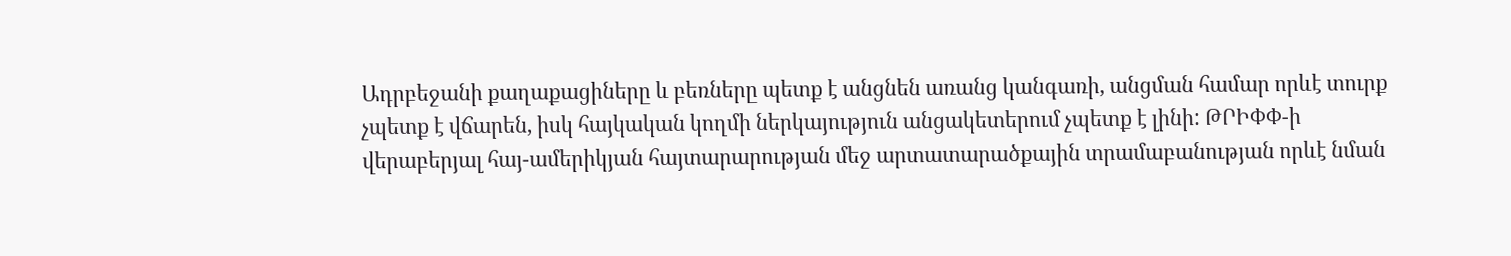Ադրբեջանի քաղաքացիները և բեռները պետք է անցնեն առանց կանգառի, անցման համար որևէ տուրք չպետք է վճարեն, իսկ հայկական կողմի ներկայություն անցակետերում չպետք է լինի: ԹՐԻՓՓ-ի վերաբերյալ հայ-ամերիկյան հայտարարության մեջ արտատարածքային տրամաբանության որևէ նման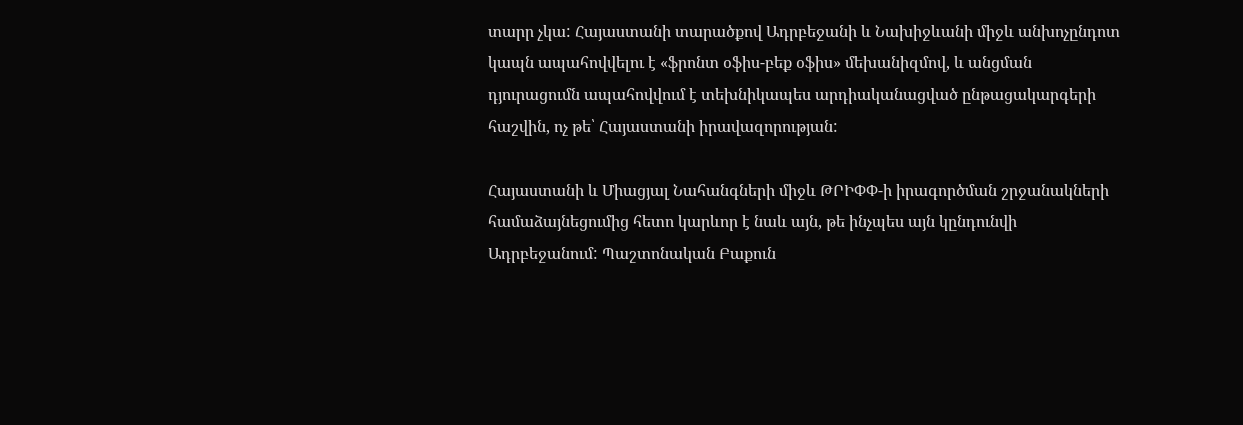տարր չկա: Հայաստանի տարածքով Ադրբեջանի և Նախիջևանի միջև անխոչընդոտ կապն ապահովվելու է «ֆրոնտ օֆիս-բեք օֆիս» մեխանիզմով, և անցման դյուրացումն ապահովվում է տեխնիկապես արդիականացված ընթացակարգերի հաշվին, ոչ թե՝ Հայաստանի իրավազորության:

Հայաստանի և Միացյալ Նահանգների միջև ԹՐԻՓՓ-ի իրագործման շրջանակների համաձայնեցումից հետո կարևոր է նաև այն, թե ինչպես այն կընդունվի Ադրբեջանում: Պաշտոնական Բաքուն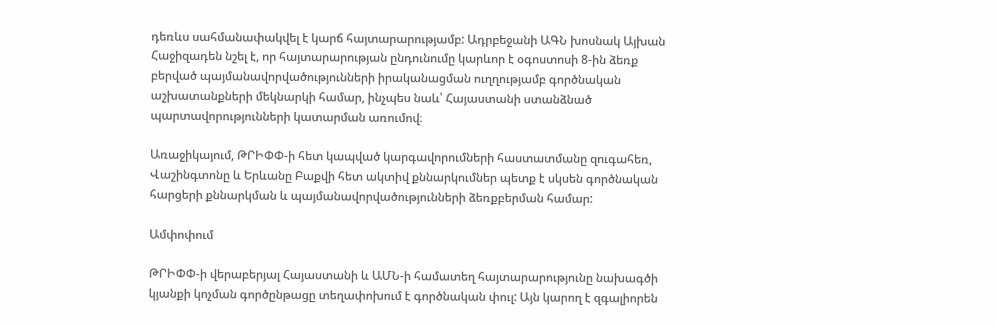դեռևս սահմանափակվել է կարճ հայտարարությամբ: Ադրբեջանի ԱԳՆ խոսնակ Այխան Հաջիզադեն նշել է, որ հայտարարության ընդունումը կարևոր է օգոստոսի 8-ին ձեռք բերված պայմանավորվածությունների իրականացման ուղղությամբ գործնական աշխատանքների մեկնարկի համար, ինչպես նաև՝ Հայաստանի ստանձնած պարտավորությունների կատարման առումով։

Առաջիկայում, ԹՐԻՓՓ-ի հետ կապված կարգավորումների հաստատմանը զուգահեռ, Վաշինգտոնը և Երևանը Բաքվի հետ ակտիվ քննարկումներ պետք է սկսեն գործնական հարցերի քննարկման և պայմանավորվածությունների ձեռքբերման համար:

Ամփոփում

ԹՐԻՓՓ-ի վերաբերյալ Հայաստանի և ԱՄՆ-ի համատեղ հայտարարությունը նախագծի կյանքի կոչման գործընթացը տեղափոխում է գործնական փուլ: Այն կարող է զգալիորեն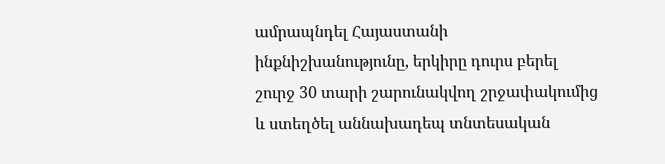ամրապնդել Հայաստանի ինքնիշխանությունը, երկիրը դուրս բերել շուրջ 30 տարի շարունակվող շրջափակումից և ստեղծել աննախադեպ տնտեսական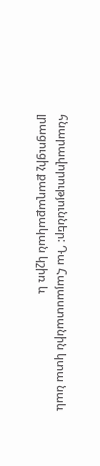հնարավորություններ: Դա Հայաստանին կտա նաև լրացուցիչ քաղաքական կշիռ և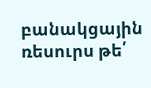բանակցային ռեսուրս թե՛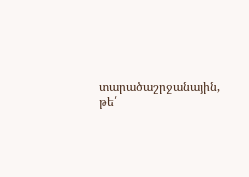տարածաշրջանային, թե՛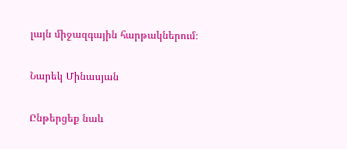լայն միջազգային հարթակներում։

Նարեկ Մինասյան

Ընթերցեք նաև